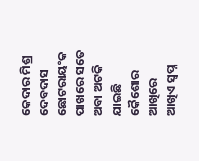କେଦାର ମିଶ୍ର
ଦେବଦାସ ଛୋଟରାୟଂକ ପାଖରେ ସତେ ଅବା ଅଟକି ଯାଇଛି କୈଶୋର ଆଖିରେ ଆଖିଏ ସ୍ଵପ୍ନ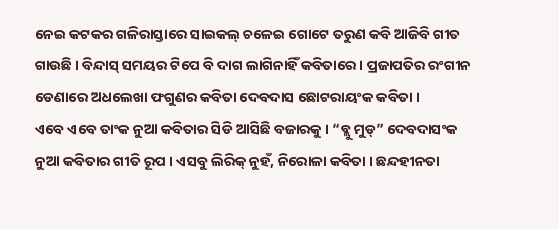ନେଇ କଟକର ଗଳିରାସ୍ତାରେ ସାଇକଲ୍ ଚଳେଇ ଗୋଟେ ତରୁଣ କବି ଆଜିବି ଗୀତ ଗାଉଛି । ବିନ୍ଦାସ୍ ସମୟର ଟିପେ ବି ଦାଗ ଲାଗିନାହିଁ କବିତାରେ । ପ୍ରଜାପତିର ରଂଗୀନ ଡେଣାରେ ଅଧଲେଖା ଫଗୁଣର କବିତା ଦେବଦାସ ଛୋଟରାୟଂକ କବିତା ।
ଏବେ ଏବେ ତାଂକ ନୁଆ କବିତାର ସିଡି ଆସିଛି ବଜାରକୁ । “ବ୍ଲୁ ମୁଡ୍” ଦେବଦାସଂକ ନୁଆ କବିତାର ଗୀତି ରୂପ । ଏସବୁ ଲିରିକ୍ ନୁହଁ, ନିରୋଳା କବିତା । ଛନ୍ଦହୀନତା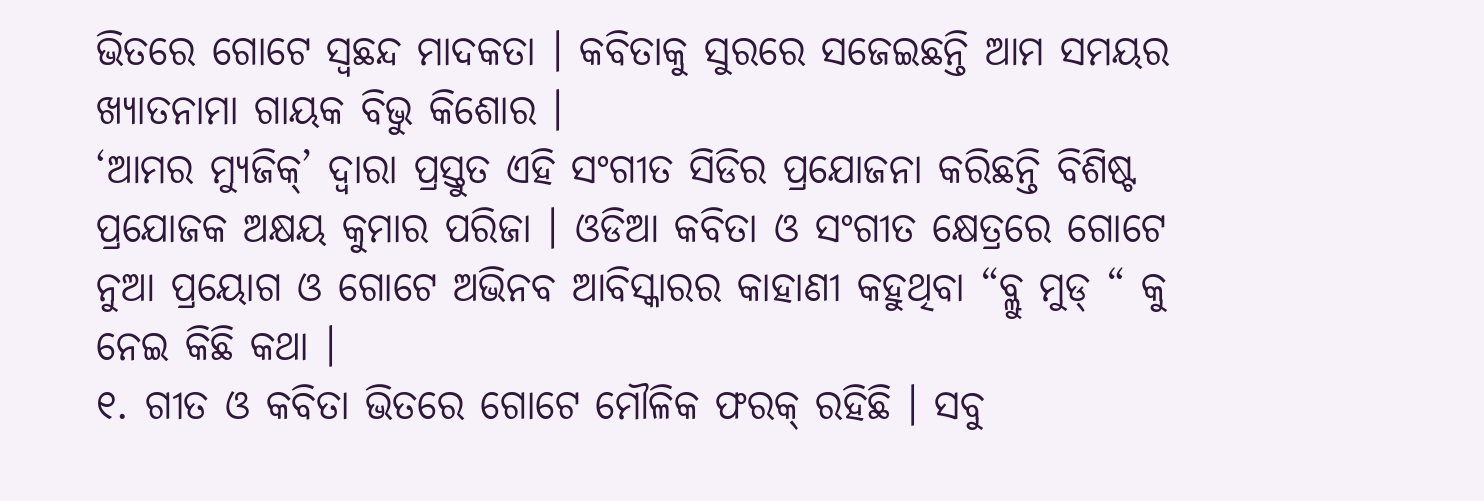ଭିତରେ ଗୋଟେ ସ୍ବଛନ୍ଦ ମାଦକତା । କବିତାକୁ ସୁରରେ ସଜେଇଛନ୍ତି ଆମ ସମୟର ଖ୍ୟାତନାମା ଗାୟକ ବିଭୁ କିଶୋର ।
‘ଆମର ମ୍ୟୁଜିକ୍’ ଦ୍ଵାରା ପ୍ରସ୍ତୁତ ଏହି ସଂଗୀତ ସିଡିର ପ୍ରଯୋଜନା କରିଛନ୍ତି ବିଶିଷ୍ଟ ପ୍ରଯୋଜକ ଅକ୍ଷୟ କୁମାର ପରିଜା । ଓଡିଆ କବିତା ଓ ସଂଗୀତ କ୍ଷେତ୍ରରେ ଗୋଟେ ନୁଆ ପ୍ରୟୋଗ ଓ ଗୋଟେ ଅଭିନବ ଆବିସ୍କାରର କାହାଣୀ କହୁଥିବା “ବ୍ଲୁ ମୁଡ୍ “ କୁ ନେଇ କିଛି କଥା ।
୧. ଗୀତ ଓ କବିତା ଭିତରେ ଗୋଟେ ମୌଳିକ ଫରକ୍ ରହିଛି । ସବୁ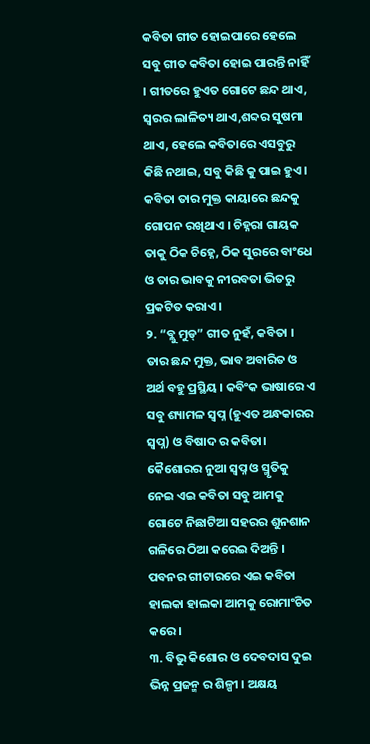କବିତା ଗୀତ ହୋଇପାରେ ହେଲେ ସବୁ ଗୀତ କବିତା ହୋଇ ପାରନ୍ତି ନାହିଁ । ଗୀତରେ ହୁଏତ ଗୋଟେ ଛନ୍ଦ ଥାଏ, ସ୍ଵରର ଲାଳିତ୍ୟ ଥାଏ,ଶବ୍ଦର ସୁଷମା ଥାଏ, ହେଲେ କବିତାରେ ଏସବୁରୁ କିଛି ନଥାଇ, ସବୁ କିଛି କୁ ପାଇ ହୁଏ ।
କବିତା ତାର ମୁକ୍ତ କାୟାରେ ଛନ୍ଦକୁ ଗୋପନ ରଖିଥାଏ । ଚିହ୍ନରା ଗାୟକ ତାକୁ ଠିକ ଚିହ୍ନେ, ଠିକ ସୁରରେ ବାଂଧେ ଓ ତାର ଭାବକୁ ନୀରବତା ଭିତରୁ ପ୍ରକଟିତ କରାଏ ।
୨. “ବ୍ଲୁ ମୁଡ୍” ଗୀତ ନୁହଁ, କବିତା । ତାର ଛନ୍ଦ ମୁକ୍ତ, ଭାବ ଅବାରିତ ଓ ଅର୍ଥ ବହୁ ପ୍ରସ୍ଥିୟ । କବିଂକ ଭାଷାରେ ଏ ସବୁ ଶ୍ୟାମଳ ସ୍ବପ୍ନ (ହୁଏତ ଅନ୍ଧକାରର ସ୍ବପ୍ନ) ଓ ବିଷାଦ ର କବିତା। କୈଶୋରର ନୁଆ ସ୍ବପ୍ନ ଓ ସ୍ମୃତିକୁ ନେଇ ଏଇ କବିତା ସବୁ ଆମକୁ ଗୋଟେ ନିଛାଟିଆ ସହରର ଶୁନଶାନ ଗଳିରେ ଠିଆ କରେଇ ଦିଅନ୍ତି । ପବନର ଗୀଟାରରେ ଏଇ କବିତା ହାଲକା ହାଲକା ଆମକୁ ରୋମାଂଚିତ କରେ ।
୩. ବିଭୁ କିଶୋର ଓ ଦେବଦାସ ଦୁଇ ଭିନ୍ନ ପ୍ରଜନ୍ମ ର ଶିଳ୍ପୀ । ଅକ୍ଷୟ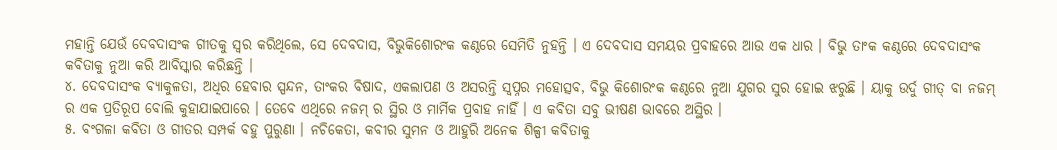ମହାନ୍ତି ଯେଉଁ ଦେବଦାସଂକ ଗୀତକୁ ସ୍ଵର କରିଥିଲେ, ସେ ଦେବଦାସ, ବିଭୁକିଶୋରଂକ କଣ୍ଠରେ ସେମିତି ନୁହନ୍ତି । ଏ ଦେବଦାସ ସମୟର ପ୍ରବାହରେ ଆଉ ଏକ ଧାର । ବିଭୁ ତାଂକ କଣ୍ଠରେ ଦେବଦାସଂକ କବିତାକୁ ନୁଆ କରି ଆବିସ୍କାର କରିଛନ୍ତି ।
୪. ଦେବଦାସଂକ ବ୍ୟାକୁଳତା, ଅଧିର ହେବାର ସ୍ପନ୍ଦନ, ତାଂକର ବିଷାଦ, ଏକଲାପଣ ଓ ଅସରନ୍ତି ସ୍ବପ୍ନର ମହୋତ୍ସବ, ବିଭୁ କିଶୋରଂକ କଣ୍ଠରେ ନୁଆ ଯୁଗର ସୁର ହୋଇ ଝରୁଛି । ୟାକୁ ଉର୍ଦୁ ଗୀତ୍ ବା ନଜମ୍ ର ଏକ ପ୍ରତିରୂପ ବୋଲି କୁହାଯାଇପାରେ । ତେବେ ଏଥିରେ ନଜମ୍ ର ସ୍ଥିର ଓ ମାର୍ମିକ ପ୍ରବାହ ନାହିଁ । ଏ କବିତା ସବୁ ଭୀଷଣ ଭାବରେ ଅସ୍ଥିର ।
୫. ବଂଗଳା କବିତା ଓ ଗୀତର ସମ୍ପର୍କ ବହୁ ପୁରୁଣା । ନଚିକେତା, କବୀର ସୁମନ ଓ ଆହୁରି ଅନେକ ଶିଳ୍ପୀ କବିତାକୁ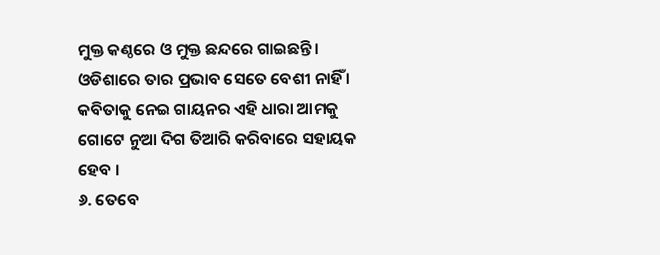ମୁକ୍ତ କଣ୍ଠରେ ଓ ମୁକ୍ତ ଛନ୍ଦରେ ଗାଇଛନ୍ତି। ଓଡିଶାରେ ତାର ପ୍ରଭାବ ସେତେ ବେଶୀ ନାହିଁ । କବିତାକୁ ନେଇ ଗାୟନର ଏହି ଧାରା ଆମକୁ ଗୋଟେ ନୁଆ ଦିଗ ତିଆରି କରିବାରେ ସହାୟକ ହେବ ।
୬. ତେବେ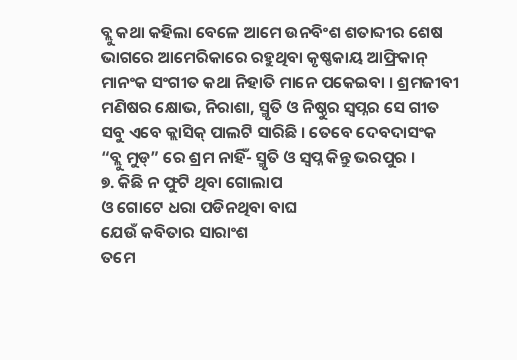ବ୍ଲୁ କଥା କହିଲା ବେଳେ ଆମେ ଉନବିଂଶ ଶତାବ୍ଦୀର ଶେଷ ଭାଗରେ ଆମେରିକାରେ ରହୁଥିବା କୃଷ୍ଣକାୟ ଆଫ୍ରିକାନ୍ ମାନଂକ ସଂଗୀତ କଥା ନିହାତି ମାନେ ପକେଇବା । ଶ୍ରମଜୀବୀ ମଣିଷର କ୍ଷୋଭ, ନିରାଶା, ସ୍ମୃତି ଓ ନିଷ୍ଠୁର ସ୍ବପ୍ନର ସେ ଗୀତ ସବୁ ଏବେ କ୍ଲାସିକ୍ ପାଲଟି ସାରିଛି । ତେବେ ଦେବଦାସଂକ “ବ୍ଲୁ ମୁଡ୍” ରେ ଶ୍ରମ ନାହିଁ- ସ୍ମୃତି ଓ ସ୍ବପ୍ନ କିନ୍ତୁ ଭରପୁର ।
୭. କିଛି ନ ଫୁଟି ଥିବା ଗୋଲାପ
ଓ ଗୋଟେ ଧରା ପଡିନଥିବା ବାଘ
ଯେଉଁ କବିତାର ସାରାଂଶ
ତମେ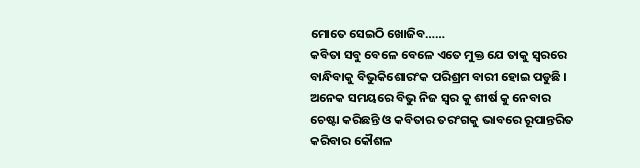ମୋତେ ସେଇଠି ଖୋଜିବ……
କବିତା ସବୁ ବେଳେ ବେଳେ ଏତେ ମୁକ୍ତ ଯେ ତାକୁ ସ୍ବରରେ ବାନ୍ଧିବାକୁ ବିଭୁକିଶୋରଂକ ପରିଶ୍ରମ ବାରୀ ହୋଇ ପଡୁଛି । ଅନେକ ସମୟରେ ବିଭୁ ନିଜ ସ୍ବର କୁ ଶୀର୍ଷ କୁ ନେବାର ଚେଷ୍ଟା କରିଛନ୍ତି ଓ କବିତାର ତରଂଗକୁ ଭାବରେ ରୂପାନ୍ତରିତ କରିବାର କୌଶଳ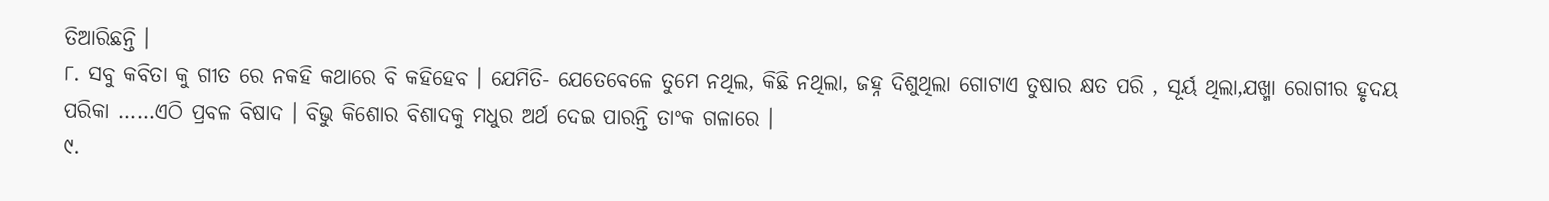ତିଆରିଛନ୍ତି ।
୮. ସବୁ କବିତା କୁ ଗୀତ ରେ ନକହି କଥାରେ ବି କହିହେବ । ଯେମିତି- ଯେତେବେଳେ ତୁମେ ନଥିଲ, କିଛି ନଥିଲା, ଜହ୍ନ ଦିଶୁଥିଲା ଗୋଟାଏ ତୁଷାର କ୍ଷତ ପରି , ସୂର୍ୟ ଥିଲା,ଯଖ୍ମା ରୋଗୀର ହୃଦୟ ପରିକା ……ଏଠି ପ୍ରବଳ ବିଷାଦ । ବିଭୁ କିଶୋର ବିଶାଦକୁ ମଧୁର ଅର୍ଥ ଦେଇ ପାରନ୍ତି ତାଂକ ଗଳାରେ ।
୯.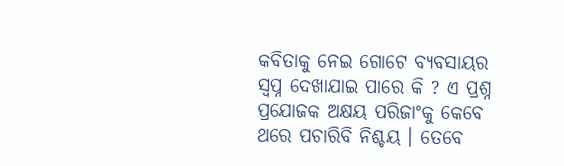କବିତାକୁ ନେଇ ଗୋଟେ ବ୍ୟବସାୟର ସ୍ବପ୍ନ ଦେଖାଯାଇ ପାରେ କି ? ଏ ପ୍ରଶ୍ନ ପ୍ରଯୋଜକ ଅକ୍ଷୟ ପରିଜାଂକୁ କେବେ ଥରେ ପଚାରିବି ନିଶ୍ଚୟ । ତେବେ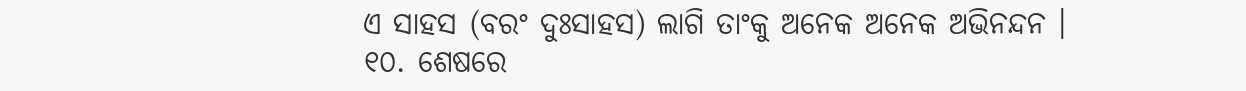ଏ ସାହସ (ବରଂ ଦୁଃସାହସ) ଲାଗି ତାଂକୁ ଅନେକ ଅନେକ ଅଭିନନ୍ଦନ ।
୧୦. ଶେଷରେ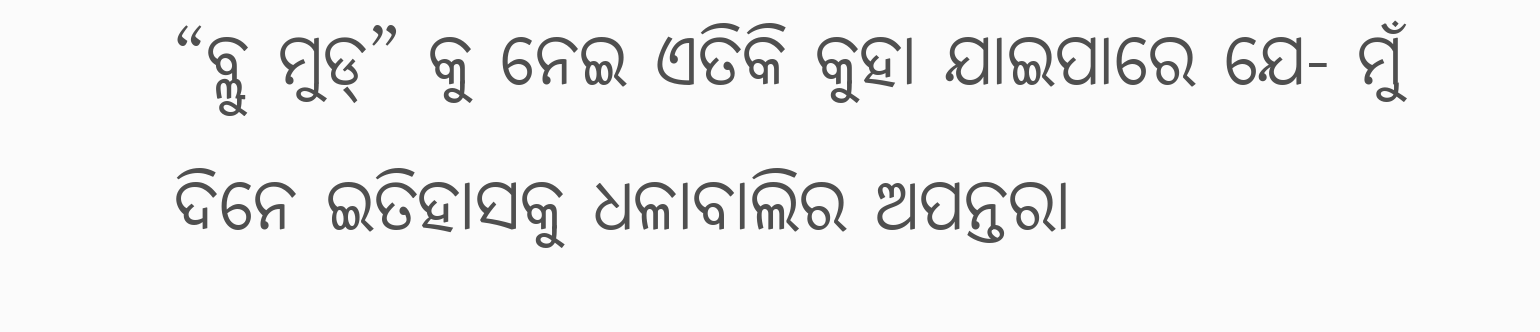“ବ୍ଲୁ ମୁଡ୍” କୁ ନେଇ ଏତିକି କୁହା ଯାଇପାରେ ଯେ- ମୁଁ ଦିନେ ଇତିହାସକୁ ଧଳାବାଲିର ଅପନ୍ତରା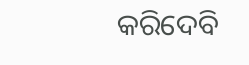କରିଦେବି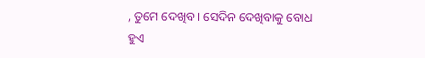, ତୁମେ ଦେଖିବ । ସେଦିନ ଦେଖିବାକୁ ବୋଧ ହୁଏ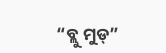“ବ୍ଲୁ ମୁଡ୍”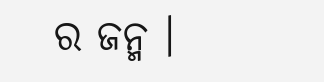ର ଜନ୍ମ ।